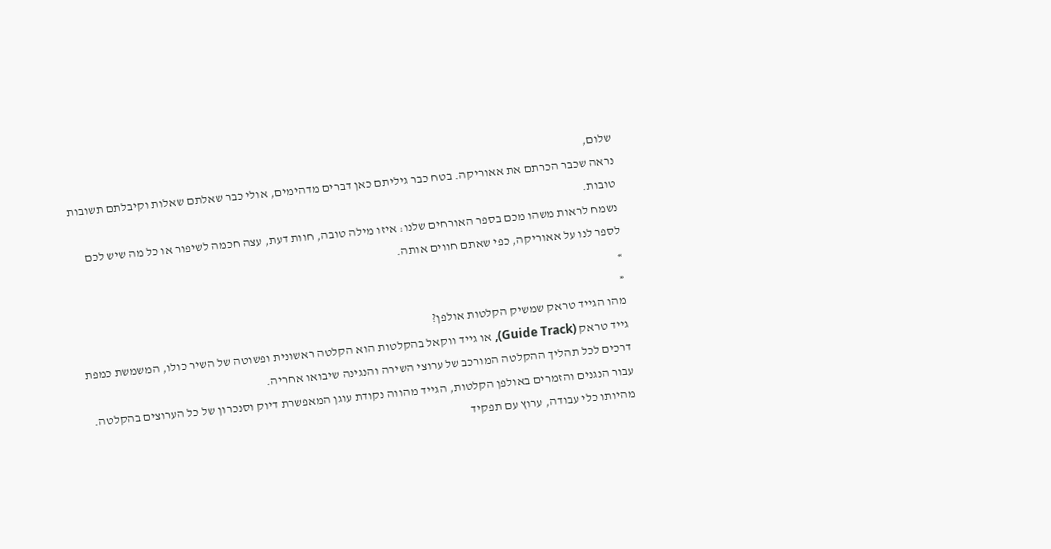שלום,
נראה שכבר הכרתם את אאוריקה. בטח כבר גיליתם כאן דברים מדהימים, אולי כבר שאלתם שאלות וקיבלתם תשובות טובות.
נשמח לראות משהו מכם בספר האורחים שלנו: איזו מילה טובה, חוות דעת, עצה חכמה לשיפור או כל מה שיש לכם לספר לנו על אאוריקה, כפי שאתם חווים אותה.
»
«
מהו הגייד טראק שמשיק הקלטות אולפן?
גייד טראק (Guide Track), או גייד ווקאל בהקלטות הוא הקלטה ראשונית ופשוטה של השיר כולו, המשמשת כמפת דרכים לכל תהליך ההקלטה המורכב של ערוצי השירה והנגינה שיבואו אחריה.
עבור הנגנים והזמרים באולפן הקלטות, הגייד מהווה נקודת עוגן המאפשרת דיוק וסנכרון של כל הערוצים בהקלטה.
מהיותו כלי עבודה, ערוץ עם תפקיד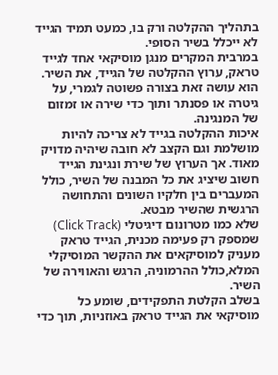בתהליך ההקלטה ורק בו, כמעט תמיד הגייד לא ייכלל בשיר הסופי.
במרבית המקרים מנגן מוסיקאי אחד לגייד טראק, ערוץ ההקלטה של הגייד, את השיר. הוא עושה זאת בצורה פשוטה לגמרי, על גיטרה או פסנתר ותוך כדי שירה או זמזום של המנגינה.
איכות ההקלטה בגייד לא צריכה להיות מושלמת וגם הקצב לא חובה שיהיה מדויק מאוד. אך הערוץ של שירת ונגינת הגייד חשוב שיציג את כל המבנה של השיר, כולל המעברים בין חלקיו השונים והתחושה הרגשית שהשיר מבטא.
שלא כמו מטרונום דיגיטלי (Click Track) שמספק רק פעימה מכנית, הגייד טראק מעניק למוסיקאים את ההקשר המוסיקלי המלא,כולל ההרמוניה, הרגש והאווירה של השיר.
בשלב הקלטת התפקידים, שומע כל מוסיקאי את הגייד טראק באוזניות, תוך כדי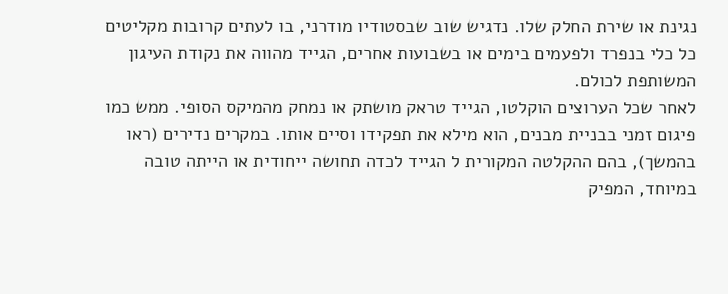נגינת או שירת החלק שלו. נדגיש שוב שבסטודיו מודרני, בו לעתים קרובות מקליטים כל כלי בנפרד ולפעמים בימים או בשבועות אחרים, הגייד מהווה את נקודת העיגון המשותפת לכולם.
לאחר שכל הערוצים הוקלטו, הגייד טראק מושתק או נמחק מהמיקס הסופי. ממש כמו פיגום זמני בבניית מבנים, הוא מילא את תפקידו וסיים אותו. במקרים נדירים (ראו בהמשך), בהם ההקלטה המקורית ל הגייד לכדה תחושה ייחודית או הייתה טובה במיוחד, המפיק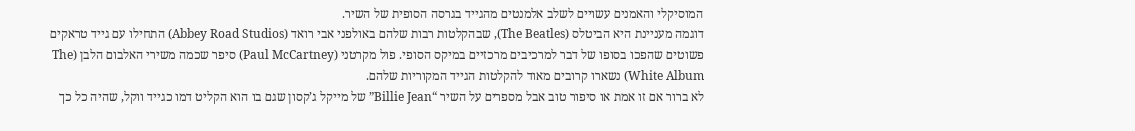המוסיקלי והאמנים עשויים לשלב אלמנטים מהגייד בגרסה הסופית של השיר.
דוגמה מעניינת היא הביטלס (The Beatles), שבהקלטות רבות שלהם באולפני אבי רואד (Abbey Road Studios) התחילו עם גייד טראקים פשוטים שהפכו בסופו של דבר למרכיבים מרכזיים במיקס הסופי. פול מקרטני (Paul McCartney) סיפר שכמה משירי האלבום הלבן (The White Album) נשארו קרובים מאוד להקלטות הגייד המקוריות שלהם.
לא ברור אם זו אמת או סיפור טוב אבל מספרים על השיר “Billie Jean” של מייקל ג’קסון שגם בו הוא הקליט דמו כגייד ווקל, שהיה כל כך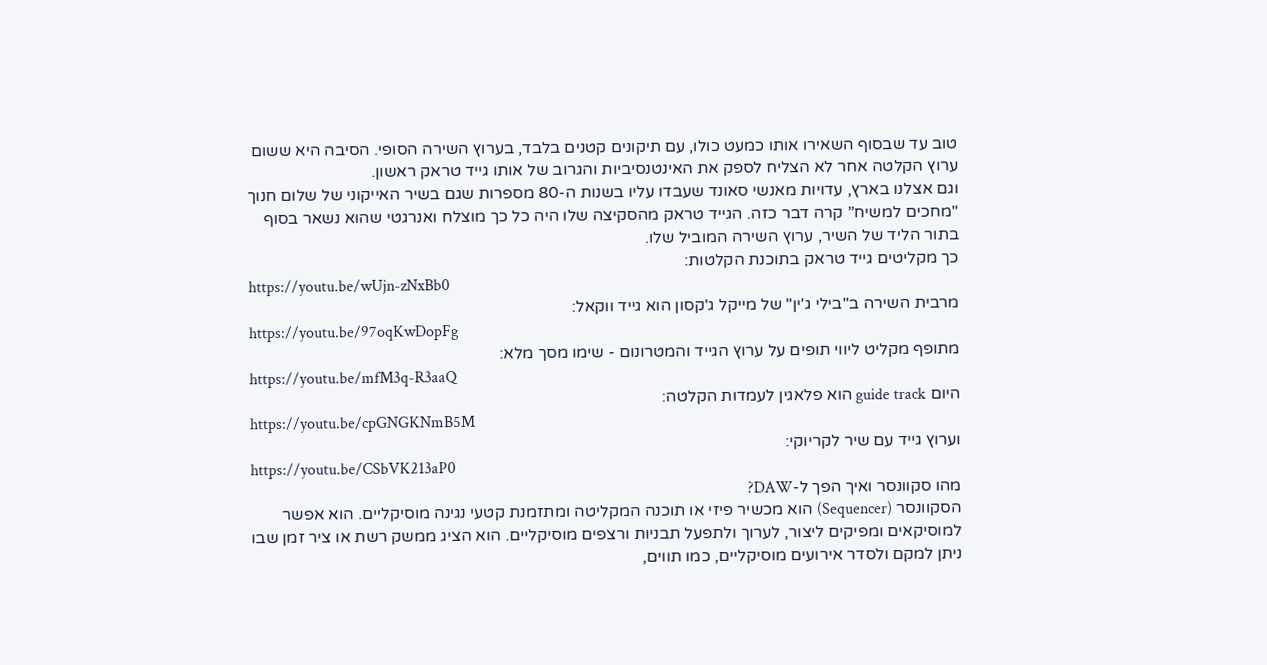טוב עד שבסוף השאירו אותו כמעט כולו, עם תיקונים קטנים בלבד, בערוץ השירה הסופי. הסיבה היא ששום ערוץ הקלטה אחר לא הצליח לספק את האינטנסיביות והגרוב של אותו גייד טראק ראשון.
וגם אצלנו בארץ, עדויות מאנשי סאונד שעבדו עליו בשנות ה-80 מספרות שגם בשיר האייקוני של שלום חנוך "מחכים למשיח” קרה דבר כזה. הגייד טראק מהסקיצה שלו היה כל כך מוצלח ואנרגטי שהוא נשאר בסוף בתור הליד של השיר, ערוץ השירה המוביל שלו.
כך מקליטים גייד טראק בתוכנת הקלטות:
https://youtu.be/wUjn-zNxBb0
מרבית השירה ב"בילי ג'ין" של מייקל ג'קסון הוא גייד ווקאל:
https://youtu.be/97oqKwDopFg
מתופף מקליט ליווי תופים על ערוץ הגייד והמטרונום - שימו מסך מלא:
https://youtu.be/mfM3q-R3aaQ
היום guide track הוא פלאגין לעמדות הקלטה:
https://youtu.be/cpGNGKNmB5M
וערוץ גייד עם שיר לקריוקי:
https://youtu.be/CSbVK213aP0
מהו סקוונסר ואיך הפך ל-DAW?
הסקוונסר (Sequencer) הוא מכשיר פיזי או תוכנה המקליטה ומתזמנת קטעי נגינה מוסיקליים. הוא אפשר למוסיקאים ומפיקים ליצור, לערוך ולתפעל תבניות ורצפים מוסיקליים. הוא הציג ממשק רשת או ציר זמן שבו ניתן למקם ולסדר אירועים מוסיקליים, כמו תווים,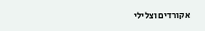אקורדים וצלילי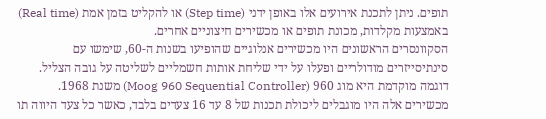תופים. ניתן לתכנת אירועים אלו באופן ידני (Step time) או להקליט בזמן אמת (Real time) באמצעות מקלדות, מכונת תופים או מכשירים חיצוניים אחרים.
הסקוונסרים הראשונים היו מכשירים אנלוגיים שהופיעו בשנות ה-60, שימשו עם סינתיסייזרים מודולריים ופעלו על ידי שליחת אותות חשמליים לשליטה על גובה הצליל. דוגמה מוקדמת היא מוג 960 (Moog 960 Sequential Controller) משנת 1968. מכשירים אלה היו מוגבלים ליכולת תכנות של 8 עד 16 צעדים בלבד, כאשר כל צעד היווה תו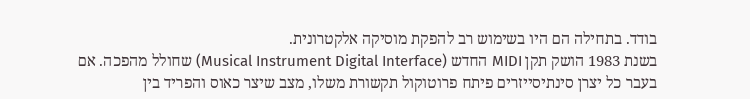בודד. בתחילה הם היו בשימוש רב להפקת מוסיקה אלקטרונית.
בשנת 1983 הושק תקן MIDI החדש (Musical Instrument Digital Interface) שחולל מהפכה. אם בעבר כל יצרן סינתיסייזרים פיתח פרוטוקול תקשורת משלו, מצב שיצר כאוס והפריד בין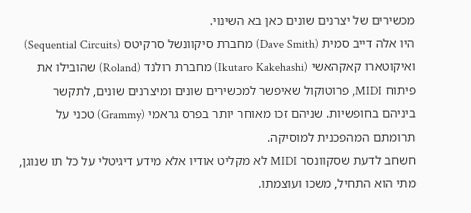מכשירים של יצרנים שונים כאן בא השינוי.
היו אלה דייב סמית (Dave Smith) מחברת סיקוונשל סרקיטס (Sequential Circuits) ואיקוטארו קאקהאשי (Ikutaro Kakehashi) מחברת רולנד (Roland) שהובילו את פיתוח MIDI, פרוטוקול שאיפשר למכשירים שונים ומיצרנים שונים, לתקשר ביניהם בחופשיות. שניהם זכו מאוחר יותר בפרס גראמי (Grammy) טכני על תרומתם המהפכנית למוסיקה.
חשחב לדעת שסקוונסר MIDI לא מקליט אודיו אלא מידע דיגיטלי על כל תו שנוגן, מתי הוא התחיל, משכו ועוצמתו.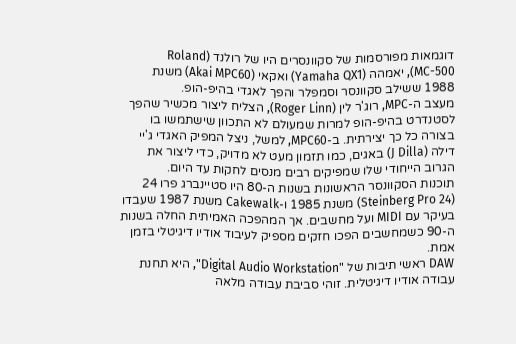דוגמאות מפורסמות של סקוונסרים היו של רולנד (Roland MC-500), יאמהה (Yamaha QX1) ואקאי (Akai MPC60) משנת 1988 ששילב סקוונסר וסמפלר והפך לאגדי בהיפ-הופ.
מעצב ה-MPC, רוג'ר לין (Roger Linn), הצליח ליצור מכשיר שהפך לסטנדרט בהיפ-הופ למרות שמעולם לא התכוון שישתמשו בו בצורה כל כך יצירתית. ב-MPC60, למשל, ניצל המפיק האגדי ג'יי דילה (J Dilla) באגים, כמו תזמון מעט לא מדויק, כדי ליצור את הגרוב הייחודי שלו שמפיקים רבים מנסים לחקות עד היום.
תוכנות הסקוונסר הראשונות בשנות ה-80 היו סטיינברג פרו 24 (Steinberg Pro 24) משנת 1985 ו-Cakewalk משנת 1987 שעבדו בעיקר עם MIDI ועל מחשבים. אך המהפכה האמיתית החלה בשנות ה-90 כשמחשבים הפכו חזקים מספיק לעיבוד אודיו דיגיטלי בזמן אמת.
DAW ראשי תיבות של "Digital Audio Workstation", היא תחנת עבודה אודיו דיגיטלית. זוהי סביבת עבודה מלאה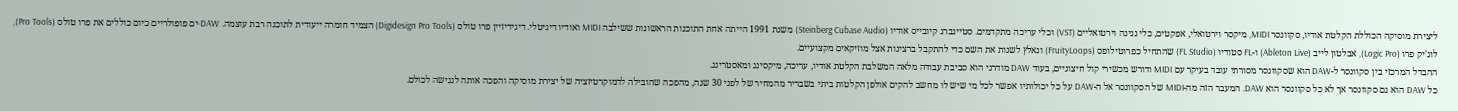ליצירת מוסיקה הכוללת הקלטת אודיו, סקוונסר MIDI, מיקסר וירטואלי, אפקטים, כלי נגינה וירטואליים (VST) וכלי עריכה מתקדמים. סטיינברג קיובייס אודיו (Steinberg Cubase Audio) משנת 1991 הייתה אחת התוכנות הראשונות ששילבה MIDI ואודיו דיגיטלי. דיגידיזיין פרו טולס (Digidesign Pro Tools) הצמיד חומרה ייעודית לתוכנה רבת עוצמה. DAW-ים פופולריים כיום כוללים את פרו טולס (Pro Tools), לוג'יק פרו (Logic Pro), אבלטון לייב (Ableton Live) ו-FL סטודיו (FL Studio) שהתחיל כפרוטילופס (FruityLoops) ונאלץ לשנות את השם כדי להתקבל ברצינות אצל מוזיקאים מקצועיים.
ההבדל המרכזי בין סקוונסר ל-DAW הוא שסקוונסר מסורתי עובד בעיקר עם MIDI ודורש מכשירי קול חיצוניים, בעוד DAW מודרני הוא סביבת עבודה מלאה המשלבת הקלטת אודיו, עריכה, מיקסינג ומאסטרינג.
כל DAW הוא גם סקוונסר אך לא כל סקוונסר הוא DAW. המעבר הזה מה-MIDI של הסקוונסר אל ה-DAW על כל יכולותיו אפשר לכל מי שיש לו מחשב להקים אולפן הקלטות ביתי בשבריר מהמחיר של לפני 30 שנה, מהפכה שהובילה לדמוקרטיזציה של יצירת מוסיקה והפכה אותה לנגישה לכולם.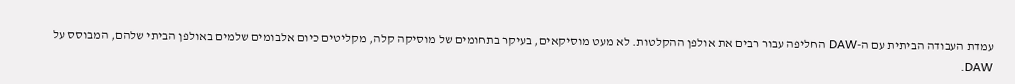עמדת העבודה הביתית עם ה-DAW החליפה עבור רבים את אולפן ההקלטות. לא מעט מוסיקאים, בעיקר בתחומים של מוסיקה קלה, מקליטים כיום אלבומים שלמים באולפן הביתי שלהם, המבוסס על DAW.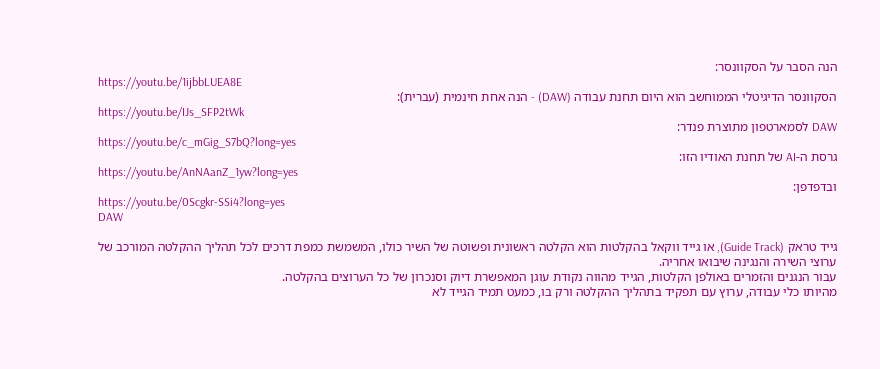הנה הסבר על הסקוונסר:
https://youtu.be/1ijbbLUEA8E
הסקוונסר הדיגיטלי הממוחשב הוא היום תחנת עבודה (DAW) - הנה אחת חינמית (עברית):
https://youtu.be/IJs_SFP2tWk
DAW לסמארטפון מתוצרת פנדר:
https://youtu.be/c_mGig_S7bQ?long=yes
גרסת ה-AI של תחנת האודיו הזו:
https://youtu.be/AnNAanZ_1yw?long=yes
ובדפדפן:
https://youtu.be/0Scgkr-SSi4?long=yes
DAW

גייד טראק (Guide Track), או גייד ווקאל בהקלטות הוא הקלטה ראשונית ופשוטה של השיר כולו, המשמשת כמפת דרכים לכל תהליך ההקלטה המורכב של ערוצי השירה והנגינה שיבואו אחריה.
עבור הנגנים והזמרים באולפן הקלטות, הגייד מהווה נקודת עוגן המאפשרת דיוק וסנכרון של כל הערוצים בהקלטה.
מהיותו כלי עבודה, ערוץ עם תפקיד בתהליך ההקלטה ורק בו, כמעט תמיד הגייד לא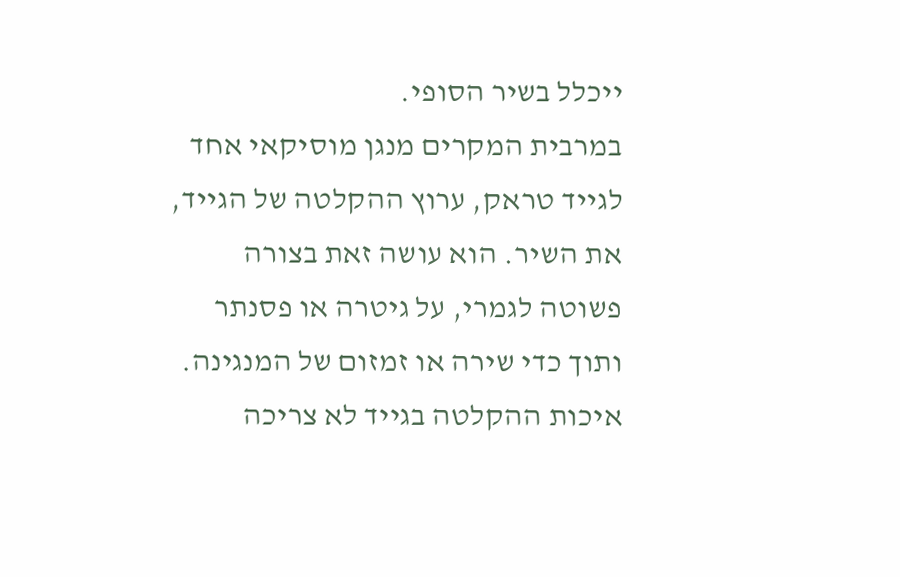ייכלל בשיר הסופי.
במרבית המקרים מנגן מוסיקאי אחד לגייד טראק, ערוץ ההקלטה של הגייד, את השיר. הוא עושה זאת בצורה פשוטה לגמרי, על גיטרה או פסנתר ותוך כדי שירה או זמזום של המנגינה.
איכות ההקלטה בגייד לא צריכה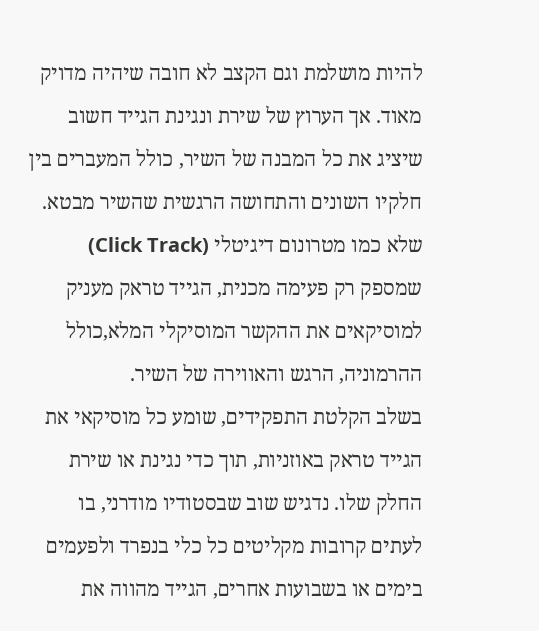להיות מושלמת וגם הקצב לא חובה שיהיה מדויק מאוד. אך הערוץ של שירת ונגינת הגייד חשוב שיציג את כל המבנה של השיר, כולל המעברים בין חלקיו השונים והתחושה הרגשית שהשיר מבטא.
שלא כמו מטרונום דיגיטלי (Click Track) שמספק רק פעימה מכנית, הגייד טראק מעניק למוסיקאים את ההקשר המוסיקלי המלא,כולל ההרמוניה, הרגש והאווירה של השיר.
בשלב הקלטת התפקידים, שומע כל מוסיקאי את הגייד טראק באוזניות, תוך כדי נגינת או שירת החלק שלו. נדגיש שוב שבסטודיו מודרני, בו לעתים קרובות מקליטים כל כלי בנפרד ולפעמים בימים או בשבועות אחרים, הגייד מהווה את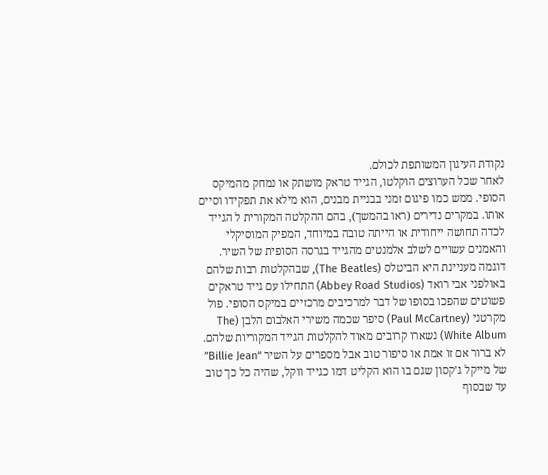נקודת העיגון המשותפת לכולם.
לאחר שכל הערוצים הוקלטו, הגייד טראק מושתק או נמחק מהמיקס הסופי. ממש כמו פיגום זמני בבניית מבנים, הוא מילא את תפקידו וסיים אותו. במקרים נדירים (ראו בהמשך), בהם ההקלטה המקורית ל הגייד לכדה תחושה ייחודית או הייתה טובה במיוחד, המפיק המוסיקלי והאמנים עשויים לשלב אלמנטים מהגייד בגרסה הסופית של השיר.
דוגמה מעניינת היא הביטלס (The Beatles), שבהקלטות רבות שלהם באולפני אבי רואד (Abbey Road Studios) התחילו עם גייד טראקים פשוטים שהפכו בסופו של דבר למרכיבים מרכזיים במיקס הסופי. פול מקרטני (Paul McCartney) סיפר שכמה משירי האלבום הלבן (The White Album) נשארו קרובים מאוד להקלטות הגייד המקוריות שלהם.
לא ברור אם זו אמת או סיפור טוב אבל מספרים על השיר “Billie Jean” של מייקל ג’קסון שגם בו הוא הקליט דמו כגייד ווקל, שהיה כל כך טוב עד שבסוף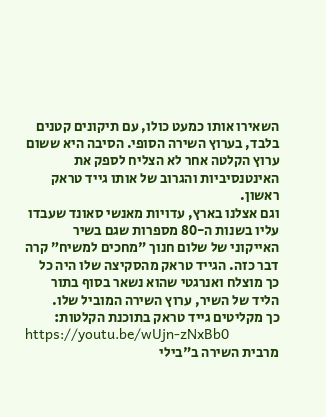השאירו אותו כמעט כולו, עם תיקונים קטנים בלבד, בערוץ השירה הסופי. הסיבה היא ששום ערוץ הקלטה אחר לא הצליח לספק את האינטנסיביות והגרוב של אותו גייד טראק ראשון.
וגם אצלנו בארץ, עדויות מאנשי סאונד שעבדו עליו בשנות ה-80 מספרות שגם בשיר האייקוני של שלום חנוך "מחכים למשיח” קרה דבר כזה. הגייד טראק מהסקיצה שלו היה כל כך מוצלח ואנרגטי שהוא נשאר בסוף בתור הליד של השיר, ערוץ השירה המוביל שלו.
כך מקליטים גייד טראק בתוכנת הקלטות:
https://youtu.be/wUjn-zNxBb0
מרבית השירה ב"בילי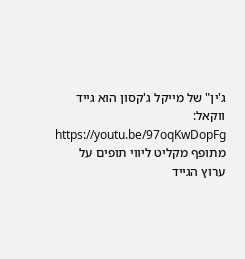ג'ין" של מייקל ג'קסון הוא גייד ווקאל:
https://youtu.be/97oqKwDopFg
מתופף מקליט ליווי תופים על ערוץ הגייד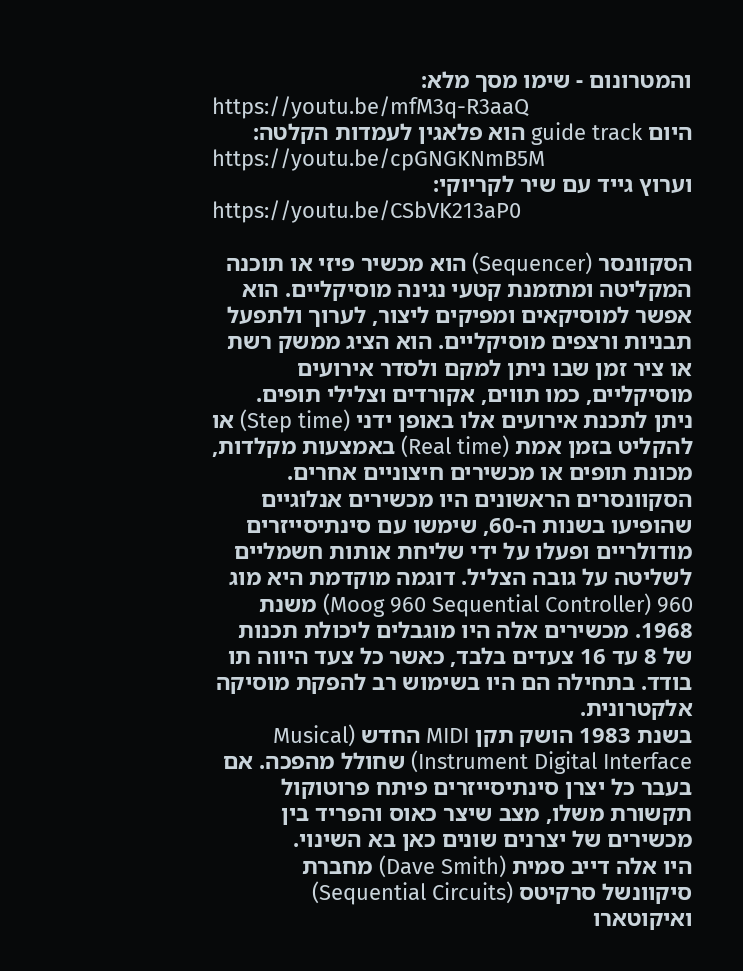והמטרונום - שימו מסך מלא:
https://youtu.be/mfM3q-R3aaQ
היום guide track הוא פלאגין לעמדות הקלטה:
https://youtu.be/cpGNGKNmB5M
וערוץ גייד עם שיר לקריוקי:
https://youtu.be/CSbVK213aP0

הסקוונסר (Sequencer) הוא מכשיר פיזי או תוכנה המקליטה ומתזמנת קטעי נגינה מוסיקליים. הוא אפשר למוסיקאים ומפיקים ליצור, לערוך ולתפעל תבניות ורצפים מוסיקליים. הוא הציג ממשק רשת או ציר זמן שבו ניתן למקם ולסדר אירועים מוסיקליים, כמו תווים, אקורדים וצלילי תופים. ניתן לתכנת אירועים אלו באופן ידני (Step time) או להקליט בזמן אמת (Real time) באמצעות מקלדות, מכונת תופים או מכשירים חיצוניים אחרים.
הסקוונסרים הראשונים היו מכשירים אנלוגיים שהופיעו בשנות ה-60, שימשו עם סינתיסייזרים מודולריים ופעלו על ידי שליחת אותות חשמליים לשליטה על גובה הצליל. דוגמה מוקדמת היא מוג 960 (Moog 960 Sequential Controller) משנת 1968. מכשירים אלה היו מוגבלים ליכולת תכנות של 8 עד 16 צעדים בלבד, כאשר כל צעד היווה תו בודד. בתחילה הם היו בשימוש רב להפקת מוסיקה אלקטרונית.
בשנת 1983 הושק תקן MIDI החדש (Musical Instrument Digital Interface) שחולל מהפכה. אם בעבר כל יצרן סינתיסייזרים פיתח פרוטוקול תקשורת משלו, מצב שיצר כאוס והפריד בין מכשירים של יצרנים שונים כאן בא השינוי.
היו אלה דייב סמית (Dave Smith) מחברת סיקוונשל סרקיטס (Sequential Circuits) ואיקוטארו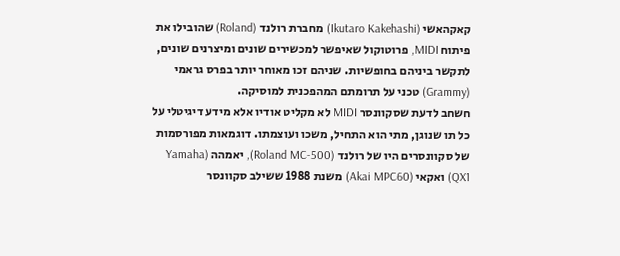קאקהאשי (Ikutaro Kakehashi) מחברת רולנד (Roland) שהובילו את פיתוח MIDI, פרוטוקול שאיפשר למכשירים שונים ומיצרנים שונים, לתקשר ביניהם בחופשיות. שניהם זכו מאוחר יותר בפרס גראמי (Grammy) טכני על תרומתם המהפכנית למוסיקה.
חשחב לדעת שסקוונסר MIDI לא מקליט אודיו אלא מידע דיגיטלי על כל תו שנוגן, מתי הוא התחיל, משכו ועוצמתו. דוגמאות מפורסמות של סקוונסרים היו של רולנד (Roland MC-500), יאמהה (Yamaha QX1) ואקאי (Akai MPC60) משנת 1988 ששילב סקוונסר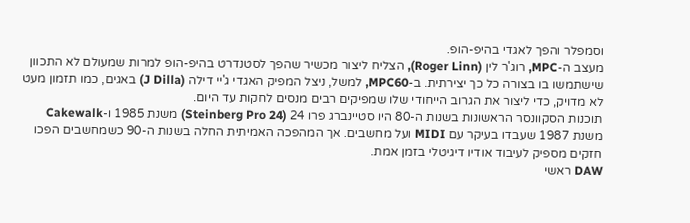וסמפלר והפך לאגדי בהיפ-הופ.
מעצב ה-MPC, רוג'ר לין (Roger Linn), הצליח ליצור מכשיר שהפך לסטנדרט בהיפ-הופ למרות שמעולם לא התכוון שישתמשו בו בצורה כל כך יצירתית. ב-MPC60, למשל, ניצל המפיק האגדי ג'יי דילה (J Dilla) באגים, כמו תזמון מעט לא מדויק, כדי ליצור את הגרוב הייחודי שלו שמפיקים רבים מנסים לחקות עד היום.
תוכנות הסקוונסר הראשונות בשנות ה-80 היו סטיינברג פרו 24 (Steinberg Pro 24) משנת 1985 ו-Cakewalk משנת 1987 שעבדו בעיקר עם MIDI ועל מחשבים. אך המהפכה האמיתית החלה בשנות ה-90 כשמחשבים הפכו חזקים מספיק לעיבוד אודיו דיגיטלי בזמן אמת.
DAW ראשי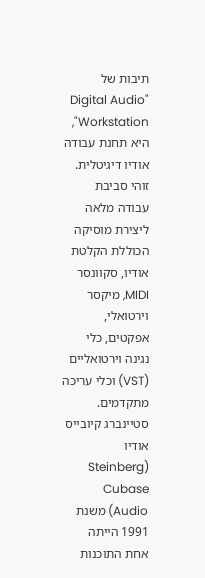תיבות של "Digital Audio Workstation", היא תחנת עבודה אודיו דיגיטלית. זוהי סביבת עבודה מלאה ליצירת מוסיקה הכוללת הקלטת אודיו, סקוונסר MIDI, מיקסר וירטואלי, אפקטים, כלי נגינה וירטואליים (VST) וכלי עריכה מתקדמים. סטיינברג קיובייס אודיו (Steinberg Cubase Audio) משנת 1991 הייתה אחת התוכנות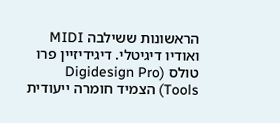הראשונות ששילבה MIDI ואודיו דיגיטלי. דיגידיזיין פרו טולס (Digidesign Pro Tools) הצמיד חומרה ייעודית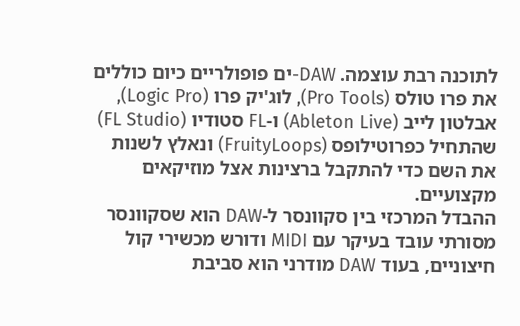לתוכנה רבת עוצמה. DAW-ים פופולריים כיום כוללים את פרו טולס (Pro Tools), לוג'יק פרו (Logic Pro), אבלטון לייב (Ableton Live) ו-FL סטודיו (FL Studio) שהתחיל כפרוטילופס (FruityLoops) ונאלץ לשנות את השם כדי להתקבל ברצינות אצל מוזיקאים מקצועיים.
ההבדל המרכזי בין סקוונסר ל-DAW הוא שסקוונסר מסורתי עובד בעיקר עם MIDI ודורש מכשירי קול חיצוניים, בעוד DAW מודרני הוא סביבת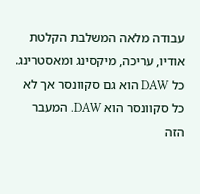עבודה מלאה המשלבת הקלטת אודיו, עריכה, מיקסינג ומאסטרינג.
כל DAW הוא גם סקוונסר אך לא כל סקוונסר הוא DAW. המעבר הזה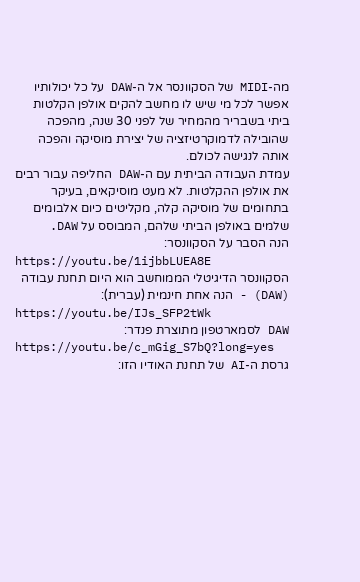מה-MIDI של הסקוונסר אל ה-DAW על כל יכולותיו אפשר לכל מי שיש לו מחשב להקים אולפן הקלטות ביתי בשבריר מהמחיר של לפני 30 שנה, מהפכה שהובילה לדמוקרטיזציה של יצירת מוסיקה והפכה אותה לנגישה לכולם.
עמדת העבודה הביתית עם ה-DAW החליפה עבור רבים את אולפן ההקלטות. לא מעט מוסיקאים, בעיקר בתחומים של מוסיקה קלה, מקליטים כיום אלבומים שלמים באולפן הביתי שלהם, המבוסס על DAW.
הנה הסבר על הסקוונסר:
https://youtu.be/1ijbbLUEA8E
הסקוונסר הדיגיטלי הממוחשב הוא היום תחנת עבודה (DAW) - הנה אחת חינמית (עברית):
https://youtu.be/IJs_SFP2tWk
DAW לסמארטפון מתוצרת פנדר:
https://youtu.be/c_mGig_S7bQ?long=yes
גרסת ה-AI של תחנת האודיו הזו: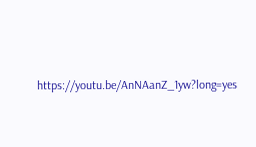https://youtu.be/AnNAanZ_1yw?long=yes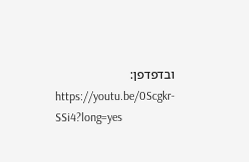ובדפדפן:
https://youtu.be/0Scgkr-SSi4?long=yes